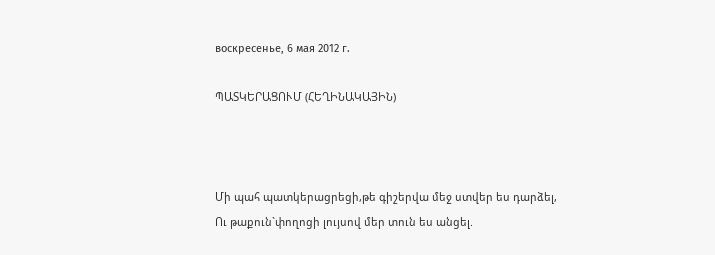воскресенье, 6 мая 2012 г.

ՊԱՏԿԵՐԱՑՈՒՄ (ՀԵՂԻՆԱԿԱՅԻՆ)



Մի պահ պատկերացրեցի,թե գիշերվա մեջ ստվեր ես դարձել,
Ու թաքուն`փողոցի լույսով մեր տուն ես անցել.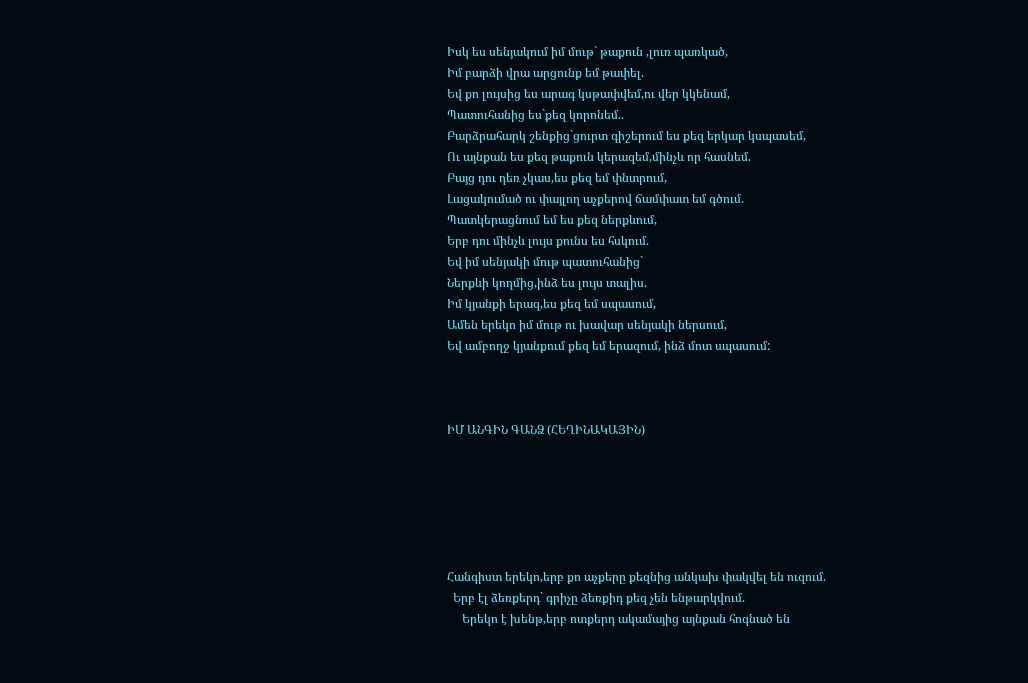Իսկ ես սենյակում իմ մութ` թաքուն ,լուռ պառկած,
Իմ բարձի վրա արցունք եմ թափել.
Եվ քո լույսից ես արագ կսթափվեմ,ու վեր կկենամ,
Պատուհանից ես`քեզ կորոնեմ..
Բարձրահարկ շենքից`ցուրտ գիշերում ես քեզ երկար կսպասեմ,
Ու այնքան ես քեզ թաքուն կերազեմ,մինչև որ հասնեմ.
Բայց դու դեռ չկաս,ես քեզ եմ փնտրում,
Լացակումած ու փայլող աչքերով ճամփատ եմ գծում.
Պատկերացնում եմ ես քեզ ներքևում,
Երբ դու մինչև լույս քունս ես հսկում.
Եվ իմ սենյակի մութ պատուհանից`
Ներքևի կողմից,ինձ ես լույս տալիս.
Իմ կյանքի երազ,ես քեզ եմ սպասում,
Ամեն երեկո իմ մութ ու խավար սենյակի ներսում,
Եվ ամբողջ կյանքում քեզ եմ երազում, ինձ մոտ սպասում:



ԻՄ ԱՆԳԻՆ ԳԱՆՁ (ՀԵՂԻՆԱԿԱՅԻՆ)






Հանգիստ երեկո,երբ քո աչքերը քեզնից անկախ փակվել են ուզում.
  Երբ էլ ձեռքերդ` գրիչը ձեռքիդ քեզ չեն ենթարկվում.
     Երեկո է խենթ,երբ ոտքերդ ակամայից այնքան հոգնած են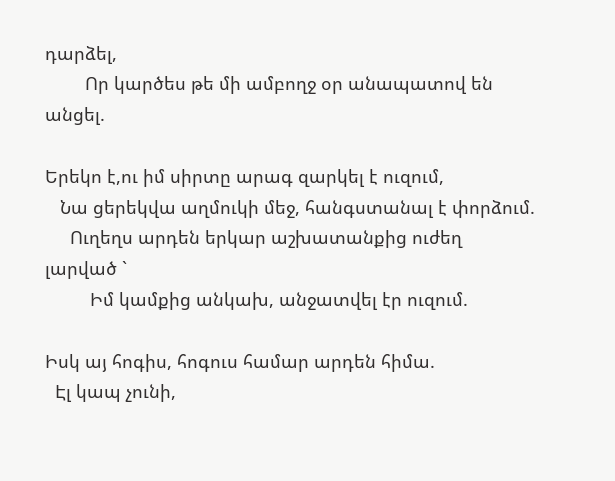դարձել,
        Որ կարծես թե մի ամբողջ օր անապատով են անցել.

Երեկո է,ու իմ սիրտը արագ զարկել է ուզում,
   Նա ցերեկվա աղմուկի մեջ, հանգստանալ է փորձում.
     Ուղեղս արդեն երկար աշխատանքից ուժեղ լարված `
         Իմ կամքից անկախ, անջատվել էր ուզում.

Իսկ այ հոգիս, հոգուս համար արդեն հիմա.
  Էլ կապ չունի,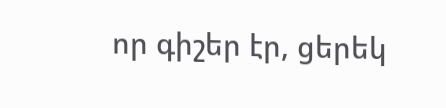որ գիշեր էր, ցերեկ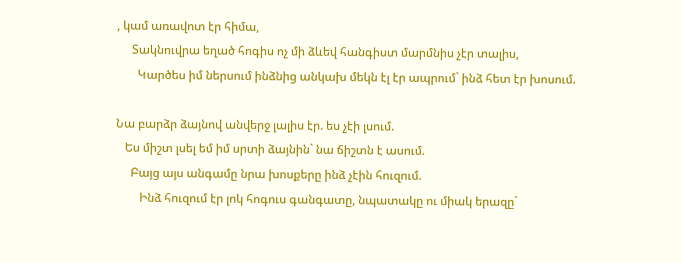, կամ առավոտ էր հիմա,
     Տակնուվրա եղած հոգիս ոչ մի ձևեվ հանգիստ մարմնիս չէր տալիս,
       Կարծես իմ ներսում ինձնից անկախ մեկն էլ էր ապրում` ինձ հետ էր խոսում.

Նա բարձր ձայնով անվերջ լալիս էր. ես չէի լսում.
   Ես միշտ լսել եմ իմ սրտի ձայնին` նա ճիշտն է ասում.
     Բայց այս անգամը նրա խոսքերը ինձ չէին հուզում.
        Ինձ հուզում էր լոկ հոգուս գանգատը, նպատակը ու միակ երազը`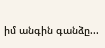իմ անգին գանձը...